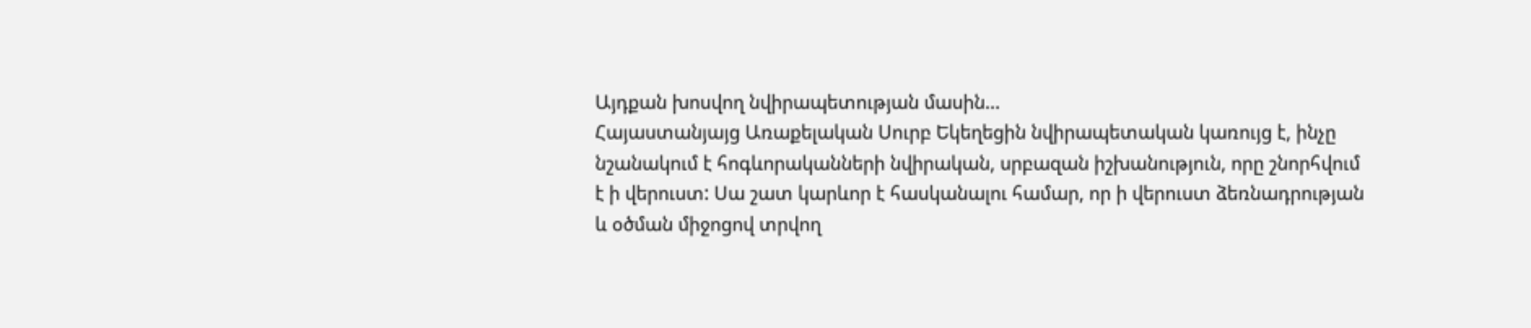Այդքան խոսվող նվիրապետության մասին...
Հայաստանյայց Առաքելական Սուրբ Եկեղեցին նվիրապետական կառույց է, ինչը նշանակում է հոգևորականների նվիրական, սրբազան իշխանություն, որը շնորհվում է ի վերուստ: Սա շատ կարևոր է հասկանալու համար, որ ի վերուստ ձեռնադրության և օծման միջոցով տրվող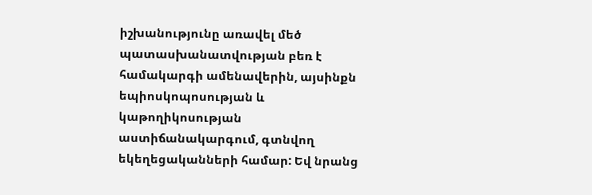իշխանությունը առավել մեծ պատասխանատվության բեռ է համակարգի ամենավերին, այսինքն եպիոսկոպոսության և կաթողիկոսության աստիճանակարգում, գտնվող եկեղեցականների համար: Եվ նրանց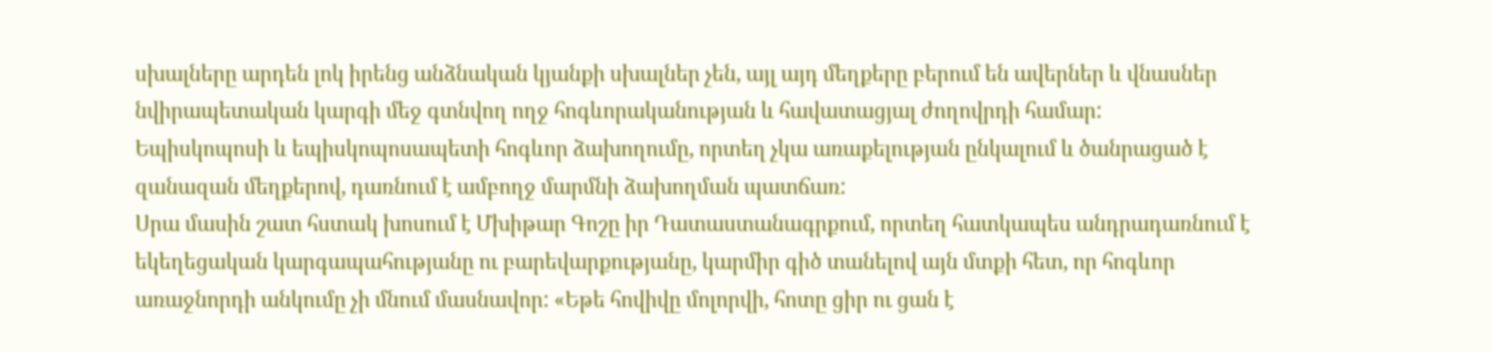սխալները արդեն լոկ իրենց անձնական կյանքի սխալներ չեն, այլ այդ մեղքերը բերում են ավերներ և վնասներ նվիրապետական կարգի մեջ գտնվող ողջ հոգևորականության և հավատացյալ ժողովրդի համար:
Եպիսկոպոսի և եպիսկոպոսապետի հոգևոր ձախողումը, որտեղ չկա առաքելության ընկալում և ծանրացած է զանազան մեղքերով, դառնում է ամբողջ մարմնի ձախողման պատճառ:
Սրա մասին շատ հստակ խոսում է Մխիթար Գոշը իր Դատաստանագրքում, որտեղ հատկապես անդրադառնում է եկեղեցական կարգապահությանը ու բարեվարքությանը, կարմիր գիծ տանելով այն մտքի հետ, որ հոգևոր առաջնորդի անկումը չի մնում մասնավոր: «Եթե հովիվը մոլորվի, հոտը ցիր ու ցան է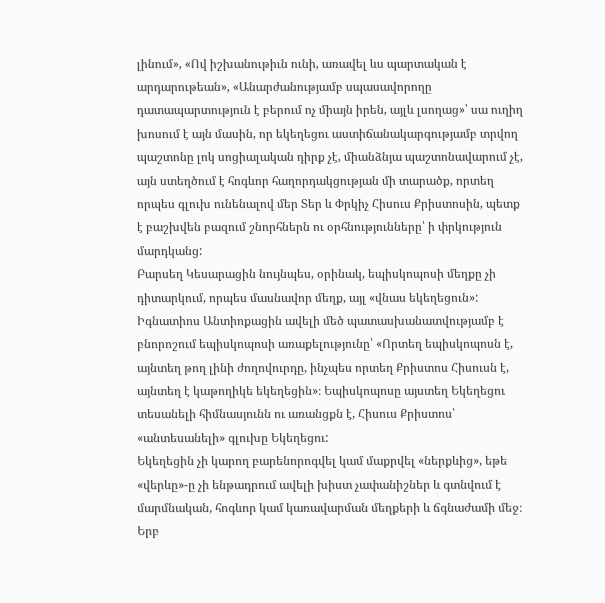լինում», «Ով իշխանութիւն ունի, առավել ևս պարտական է արդարութեան», «Անարժանությամբ սպասավորողը դատապարտություն է բերում ոչ միայն իրեն, այլև լսողաց»՝ սա ուղիղ խոսում է այն մասին, որ եկեղեցու աստիճանակարգությամբ տրվող պաշտոնը լոկ սոցիալական դիրք չէ, միանձնյա պաշտոնավարում չէ, այն ստեղծում է հոգևոր հաղորդակցության մի տարածք, որտեղ որպես գլուխ ունենալով մեր Տեր և Փրկիչ Հիսուս Քրիստոսին, պետք է բաշխվեն բազում շնորհներն ու օրհնությունները՝ ի փրկություն մարդկանց:
Բարսեղ Կեսարացին նույնպես, օրինակ, եպիսկոպոսի մեղքը չի դիտարկում, որպես մասնավոր մեղք, այլ «վնաս եկեղեցուն»:
Իգնատիոս Անտիոքացին ավելի մեծ պատասխանատվությամբ է բնորոշում եպիսկոպոսի առաքելությունը՝ «Որտեղ եպիսկոպոսն է, այնտեղ թող լինի ժողովուրդը, ինչպես որտեղ Քրիստոս Հիսուսն է, այնտեղ է կաթողիկե եկեղեցին»։ Եպիսկոպոսը այստեղ Եկեղեցու տեսանելի հիմնասյունն ու առանցքն է, Հիսուս Քրիստոս՝ «անտեսանելի» գլուխը Եկեղեցու:
Եկեղեցին չի կարող բարենորոգվել կամ մաքրվել «ներքևից», եթե «վերևը»-ը չի ենթադրում ավելի խիստ չափանիշներ և գտնվում է մարմնական, հոգևոր կամ կառավարման մեղքերի և ճգնաժամի մեջ։
Երբ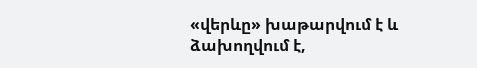«վերևը» խաթարվում է և ձախողվում է,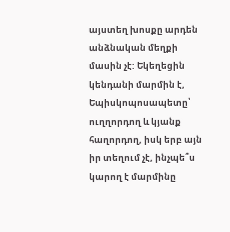այստեղ խոսքը արդեն անձնական մեղքի մասին չէ: Եկեղեցին կենդանի մարմին է, Եպիսկոպոսապետը՝ ուղղորդող և կյանք հաղորդող, իսկ երբ այն իր տեղում չէ, ինչպե՞ս կարող է մարմինը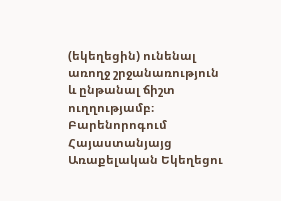(եկեղեցին) ունենալ առողջ շրջանառություն և ընթանալ ճիշտ ուղղությամբ։
Բարենորոգում Հայաստանյայց Առաքելական Եկեղեցու